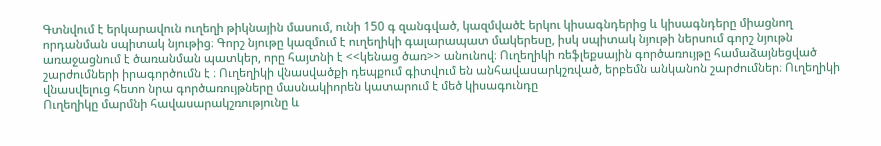Գտնվում է երկարավուն ուղեղի թիկնային մասում, ունի 150 գ զանգված, կազմվածէ երկու կիսագնդերից և կիսագնդերը միացնող որդանման սպիտակ նյութից։ Գորշ նյութը կազմում է ուղեղիկի գալարապատ մակերեսը, իսկ սպիտակ նյութի ներսում գորշ նյութն առաջացնում է ծառանման պատկեր, որը հայտնի է <<կենաց ծառ>> անունով։ Ուղեղիկի ռեֆլեքսային գործառույթը համաձայնեցված շարժումների իրագործումն է ։ Ուղեղիկի վնասվածքի դեպքում գիտվում են անհավասարկշռված, երբեմն անկանոն շարժումներ։ Ուղեղիկի վնասվելուց հետո նրա գործառույթները մասնակիորեն կատարում է մեծ կիսագունդը
Ուղեղիկը մարմնի հավասարակշռությունը և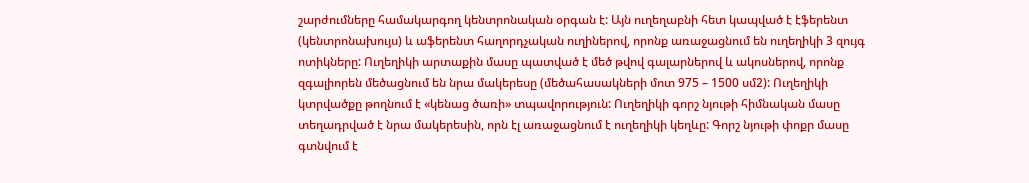շարժումները համակարգող կենտրոնական օրգան է: Այն ուղեղաբնի հետ կապված է էֆերենտ (կենտրոնախույս) և աֆերենտ հաղորդչական ուղիներով, որոնք առաջացնում են ուղեղիկի 3 զույգ ոտիկները: Ուղեղիկի արտաքին մասը պատված է մեծ թվով գալարներով և ակոսներով, որոնք զգալիորեն մեծացնում են նրա մակերեսը (մեծահասակների մոտ 975 – 1500 սմ2): Ուղեղիկի կտրվածքը թողնում է «կենաց ծառի» տպավորություն: Ուղեղիկի գորշ նյութի հիմնական մասը տեղադրված է նրա մակերեսին, որն էլ առաջացնում է ուղեղիկի կեղևը: Գորշ նյութի փոքր մասը գտնվում է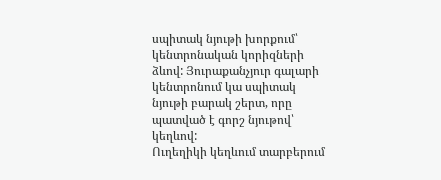սպիտակ նյութի խորքում՝ կենտրոնական կորիզների ձևով: Յուրաքանչյուր գալարի կենտրոնում կա սպիտակ նյութի բարակ շերտ, որը պատված է գորշ նյութով՝ կեղևով:
Ուղեղիկի կեղևում տարբերում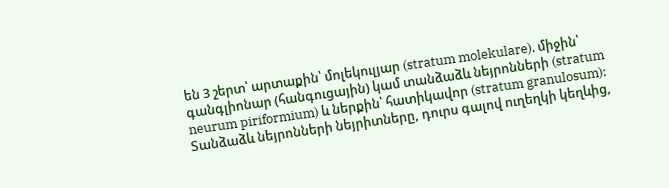են 3 շերտ՝ արտաքին՝ մոլեկուլյար (stratum molekulare), միջին՝ գանգլիոնար (հանգուցային) կամ տանձաձև նեյրոնների (stratum neurum piriformium) և ներքին՝ հատիկավոր (stratum granulosum): Տանձաձև նեյրոնների նեյրիտները, դուրս գալով ուղեղկի կեղևից,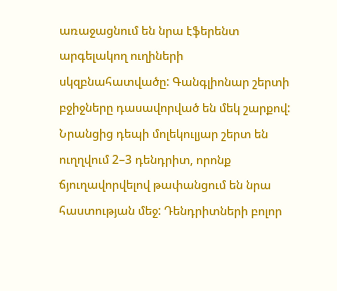առաջացնում են նրա էֆերենտ արգելակող ուղիների սկզբնահատվածը: Գանգլիոնար շերտի բջիջները դասավորված են մեկ շարքով: Նրանցից դեպի մոլեկուլյար շերտ են ուղղվում 2–3 դենդրիտ, որոնք ճյուղավորվելով թափանցում են նրա հաստության մեջ: Դենդրիտների բոլոր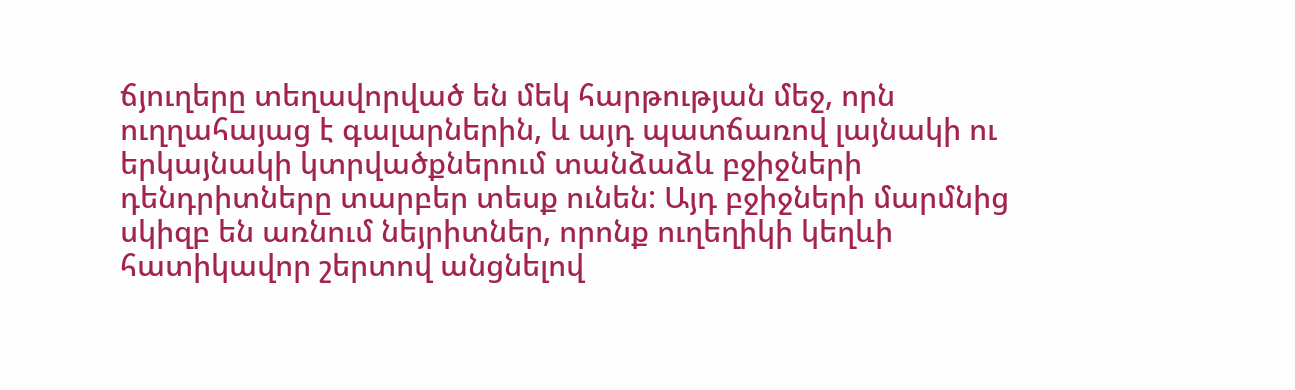ճյուղերը տեղավորված են մեկ հարթության մեջ, որն ուղղահայաց է գալարներին, և այդ պատճառով լայնակի ու երկայնակի կտրվածքներում տանձաձև բջիջների դենդրիտները տարբեր տեսք ունեն: Այդ բջիջների մարմնից սկիզբ են առնում նեյրիտներ, որոնք ուղեղիկի կեղևի հատիկավոր շերտով անցնելով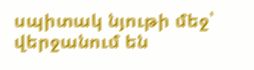սպիտակ նյութի մեջ՝ վերջանում են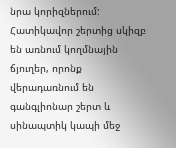նրա կորիզներում: Հատիկավոր շերտից սկիզբ են առնում կողմնային ճյուղեր, որոնք վերադառնում են գանգլիոնար շերտ և սինապտիկ կապի մեջ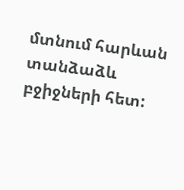մտնում հարևան տանձաձև բջիջների հետ: